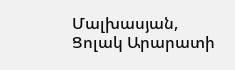Մալխասյան, Ցոլակ Արարատի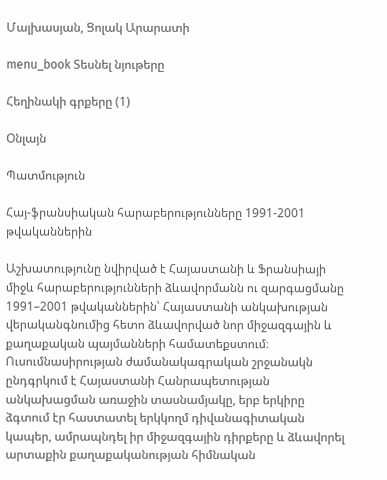Մալխասյան, Ցոլակ Արարատի

menu_book Տեսնել նյութերը

Հեղինակի գրքերը (1)

Օնլայն

Պատմություն

Հայ-ֆրանսիական հարաբերությունները 1991-2001 թվականներին

Աշխատությունը նվիրված է Հայաստանի և Ֆրանսիայի միջև հարաբերությունների ձևավորմանն ու զարգացմանը 1991–2001 թվականներին՝ Հայաստանի անկախության վերականգնումից հետո ձևավորված նոր միջազգային և քաղաքական պայմանների համատեքստում։ Ուսումնասիրության ժամանակագրական շրջանակն ընդգրկում է Հայաստանի Հանրապետության անկախացման առաջին տասնամյակը, երբ երկիրը ձգտում էր հաստատել երկկողմ դիվանագիտական կապեր, ամրապնդել իր միջազգային դիրքերը և ձևավորել արտաքին քաղաքականության հիմնական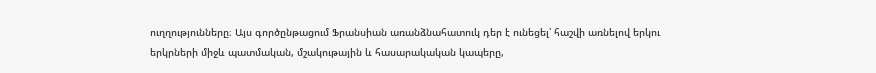ուղղությունները։ Այս գործընթացում Ֆրանսիան առանձնահատուկ դեր է ունեցել՝ հաշվի առնելով երկու երկրների միջև պատմական, մշակութային և հասարակական կապերը,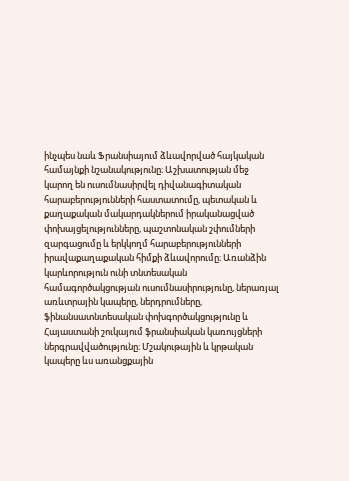ինչպես նաև Ֆրանսիայում ձևավորված հայկական համայնքի նշանակությունը։ Աշխատության մեջ կարող են ուսումնասիրվել դիվանագիտական հարաբերությունների հաստատումը, պետական և քաղաքական մակարդակներում իրականացված փոխայցելությունները, պաշտոնական շփումների զարգացումը և երկկողմ հարաբերությունների իրավաքաղաքական հիմքի ձևավորումը։ Առանձին կարևորություն ունի տնտեսական համագործակցության ուսումնասիրությունը, ներառյալ առևտրային կապերը, ներդրումները, ֆինանսատնտեսական փոխգործակցությունը և Հայաստանի շուկայում ֆրանսիական կառույցների ներգրավվածությունը։ Մշակութային և կրթական կապերը ևս առանցքային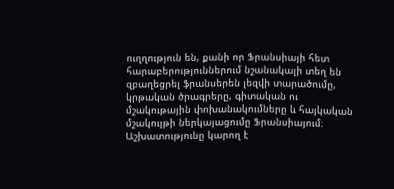ուղղություն են, քանի որ Ֆրանսիայի հետ հարաբերություններում նշանակալի տեղ են զբաղեցրել ֆրանսերեն լեզվի տարածումը, կրթական ծրագրերը, գիտական ու մշակութային փոխանակումները և հայկական մշակույթի ներկայացումը Ֆրանսիայում։ Աշխատությունը կարող է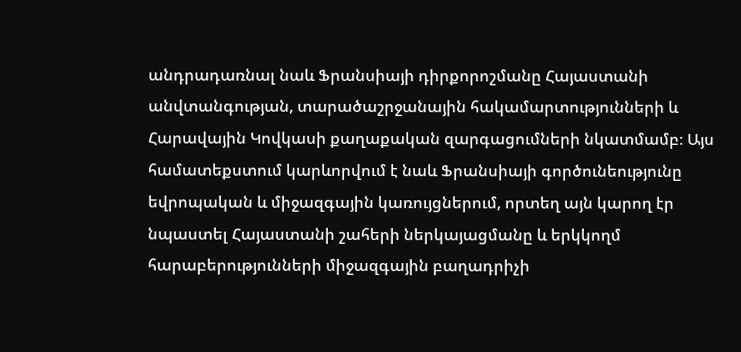անդրադառնալ նաև Ֆրանսիայի դիրքորոշմանը Հայաստանի անվտանգության, տարածաշրջանային հակամարտությունների և Հարավային Կովկասի քաղաքական զարգացումների նկատմամբ։ Այս համատեքստում կարևորվում է նաև Ֆրանսիայի գործունեությունը եվրոպական և միջազգային կառույցներում, որտեղ այն կարող էր նպաստել Հայաստանի շահերի ներկայացմանը և երկկողմ հարաբերությունների միջազգային բաղադրիչի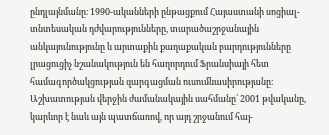ընդլայնմանը։ 1990-ականների ընթացքում Հայաստանի սոցիալ-տնտեսական դժվարությունները, տարածաշրջանային անկայունությունը և արտաքին քաղաքական բարդությունները լրացուցիչ նշանակություն են հաղորդում Ֆրանսիայի հետ համագործակցության զարգացման ուսումնասիրությանը։ Աշխատության վերջին ժամանակային սահմանը՝ 2001 թվականը, կարևոր է նաև այն պատճառով, որ այդ շրջանում հայ-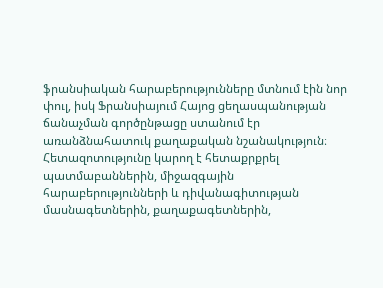ֆրանսիական հարաբերությունները մտնում էին նոր փուլ, իսկ Ֆրանսիայում Հայոց ցեղասպանության ճանաչման գործընթացը ստանում էր առանձնահատուկ քաղաքական նշանակություն։ Հետազոտությունը կարող է հետաքրքրել պատմաբաններին, միջազգային հարաբերությունների և դիվանագիտության մասնագետներին, քաղաքագետներին,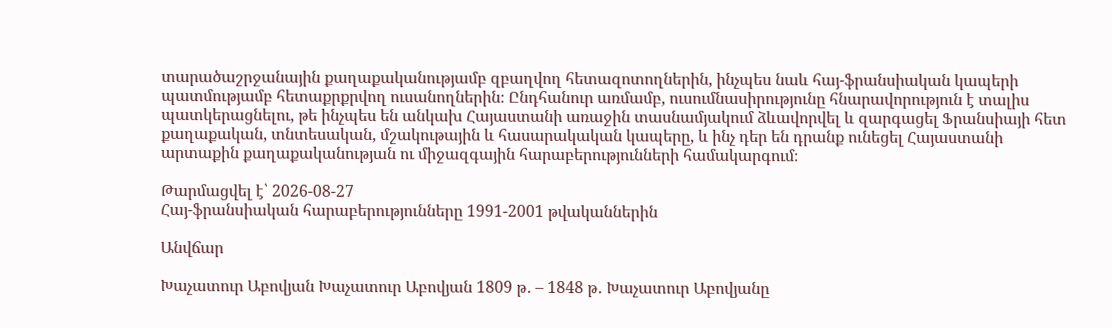տարածաշրջանային քաղաքականությամբ զբաղվող հետազոտողներին, ինչպես նաև հայ-ֆրանսիական կապերի պատմությամբ հետաքրքրվող ուսանողներին։ Ընդհանուր առմամբ, ուսումնասիրությունը հնարավորություն է տալիս պատկերացնելու, թե ինչպես են անկախ Հայաստանի առաջին տասնամյակում ձևավորվել և զարգացել Ֆրանսիայի հետ քաղաքական, տնտեսական, մշակութային և հասարակական կապերը, և ինչ դեր են դրանք ունեցել Հայաստանի արտաքին քաղաքականության ու միջազգային հարաբերությունների համակարգում։

Թարմացվել է՝ 2026-08-27
Հայ-ֆրանսիական հարաբերությունները 1991-2001 թվականներին

Անվճար

Խաչատուր Աբովյան Խաչատուր Աբովյան 1809 թ․ – 1848 թ․ Խաչատուր Աբովյանը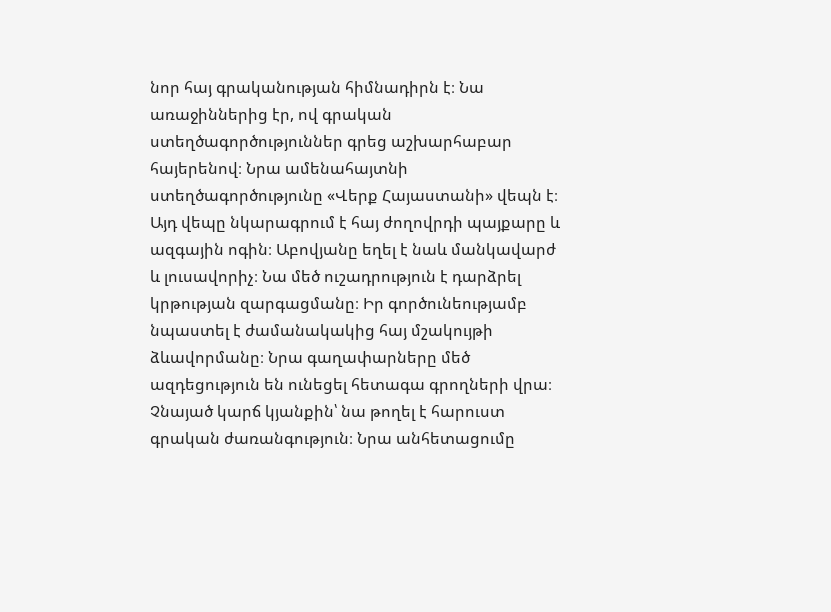նոր հայ գրականության հիմնադիրն է։ Նա առաջիններից էր, ով գրական ստեղծագործություններ գրեց աշխարհաբար հայերենով։ Նրա ամենահայտնի ստեղծագործությունը «Վերք Հայաստանի» վեպն է։ Այդ վեպը նկարագրում է հայ ժողովրդի պայքարը և ազգային ոգին։ Աբովյանը եղել է նաև մանկավարժ և լուսավորիչ։ Նա մեծ ուշադրություն է դարձրել կրթության զարգացմանը։ Իր գործունեությամբ նպաստել է ժամանակակից հայ մշակույթի ձևավորմանը։ Նրա գաղափարները մեծ ազդեցություն են ունեցել հետագա գրողների վրա։ Չնայած կարճ կյանքին՝ նա թողել է հարուստ գրական ժառանգություն։ Նրա անհետացումը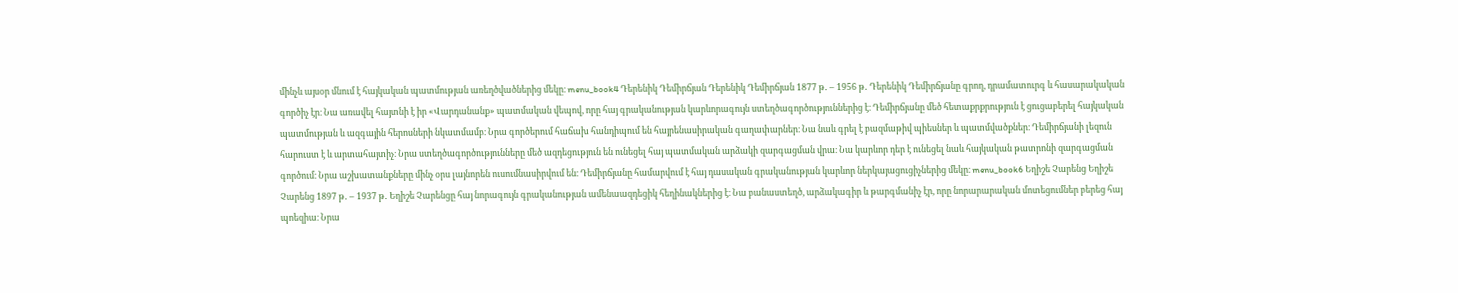մինչև այսօր մնում է հայկական պատմության առեղծվածներից մեկը։ menu_book4 Դերենիկ Դեմիրճյան Դերենիկ Դեմիրճյան 1877 թ․ – 1956 թ․ Դերենիկ Դեմիրճյանը գրող, դրամատուրգ և հասարակական գործիչ էր։ Նա առավել հայտնի է իր «Վարդանանք» պատմական վեպով, որը հայ գրականության կարևորագույն ստեղծագործություններից է։ Դեմիրճյանը մեծ հետաքրքրություն է ցուցաբերել հայկական պատմության և ազգային հերոսների նկատմամբ։ Նրա գործերում հաճախ հանդիպում են հայրենասիրական գաղափարներ։ Նա նաև գրել է բազմաթիվ պիեսներ և պատմվածքներ։ Դեմիրճյանի լեզուն հարուստ է և արտահայտիչ։ Նրա ստեղծագործությունները մեծ ազդեցություն են ունեցել հայ պատմական արձակի զարգացման վրա։ Նա կարևոր դեր է ունեցել նաև հայկական թատրոնի զարգացման գործում։ Նրա աշխատանքները մինչ օրս լայնորեն ուսումնասիրվում են։ Դեմիրճյանը համարվում է հայ դասական գրականության կարևոր ներկայացուցիչներից մեկը։ menu_book6 Եղիշե Չարենց Եղիշե Չարենց 1897 թ․ – 1937 թ․ Եղիշե Չարենցը հայ նորագույն գրականության ամենաազդեցիկ հեղինակներից է։ Նա բանաստեղծ, արձակագիր և թարգմանիչ էր, որը նորարարական մոտեցումներ բերեց հայ պոեզիա։ Նրա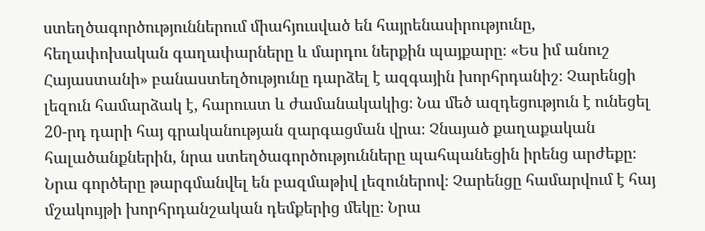ստեղծագործություններում միահյուսված են հայրենասիրությունը, հեղափոխական գաղափարները և մարդու ներքին պայքարը։ «Ես իմ անուշ Հայաստանի» բանաստեղծությունը դարձել է ազգային խորհրդանիշ։ Չարենցի լեզուն համարձակ է, հարուստ և ժամանակակից։ Նա մեծ ազդեցություն է ունեցել 20-րդ դարի հայ գրականության զարգացման վրա։ Չնայած քաղաքական հալածանքներին, նրա ստեղծագործությունները պահպանեցին իրենց արժեքը։ Նրա գործերը թարգմանվել են բազմաթիվ լեզուներով։ Չարենցը համարվում է հայ մշակույթի խորհրդանշական դեմքերից մեկը։ Նրա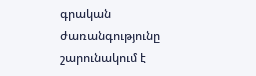գրական ժառանգությունը շարունակում է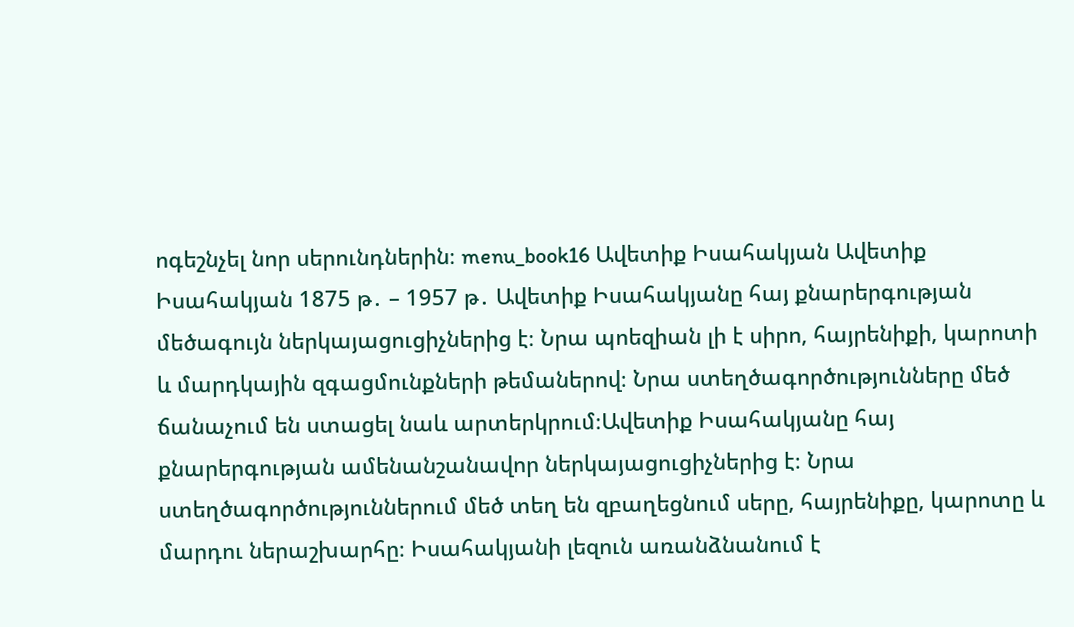ոգեշնչել նոր սերունդներին։ menu_book16 Ավետիք Իսահակյան Ավետիք Իսահակյան 1875 թ․ – 1957 թ․ Ավետիք Իսահակյանը հայ քնարերգության մեծագույն ներկայացուցիչներից է։ Նրա պոեզիան լի է սիրո, հայրենիքի, կարոտի և մարդկային զգացմունքների թեմաներով։ Նրա ստեղծագործությունները մեծ ճանաչում են ստացել նաև արտերկրում։Ավետիք Իսահակյանը հայ քնարերգության ամենանշանավոր ներկայացուցիչներից է։ Նրա ստեղծագործություններում մեծ տեղ են զբաղեցնում սերը, հայրենիքը, կարոտը և մարդու ներաշխարհը։ Իսահակյանի լեզուն առանձնանում է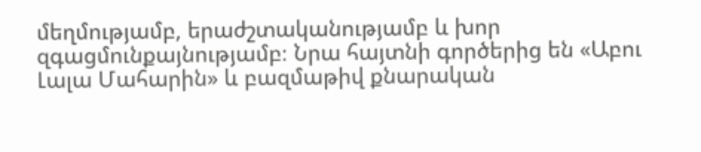մեղմությամբ, երաժշտականությամբ և խոր զգացմունքայնությամբ։ Նրա հայտնի գործերից են «Աբու Լալա Մահարին» և բազմաթիվ քնարական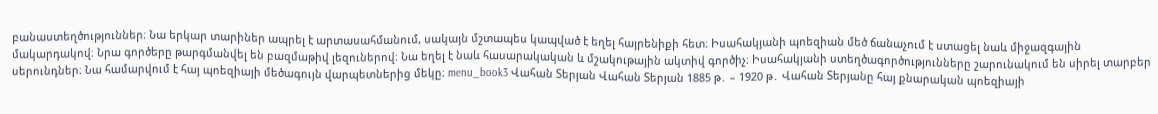բանաստեղծություններ։ Նա երկար տարիներ ապրել է արտասահմանում, սակայն մշտապես կապված է եղել հայրենիքի հետ։ Իսահակյանի պոեզիան մեծ ճանաչում է ստացել նաև միջազգային մակարդակով։ Նրա գործերը թարգմանվել են բազմաթիվ լեզուներով։ Նա եղել է նաև հասարակական և մշակութային ակտիվ գործիչ։ Իսահակյանի ստեղծագործությունները շարունակում են սիրել տարբեր սերունդներ։ Նա համարվում է հայ պոեզիայի մեծագույն վարպետներից մեկը։ menu_book3 Վահան Տերյան Վահան Տերյան 1885 թ․ – 1920 թ․ Վահան Տերյանը հայ քնարական պոեզիայի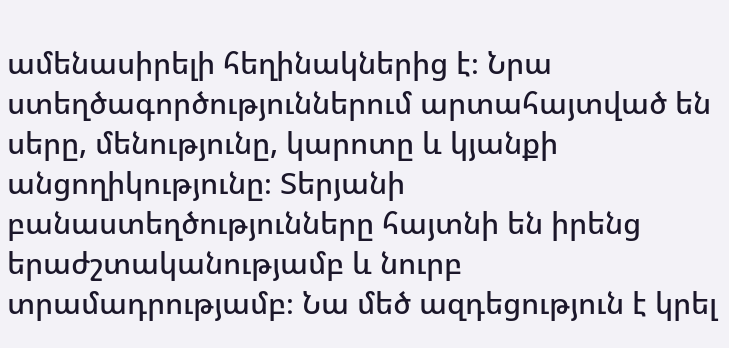ամենասիրելի հեղինակներից է։ Նրա ստեղծագործություններում արտահայտված են սերը, մենությունը, կարոտը և կյանքի անցողիկությունը։ Տերյանի բանաստեղծությունները հայտնի են իրենց երաժշտականությամբ և նուրբ տրամադրությամբ։ Նա մեծ ազդեցություն է կրել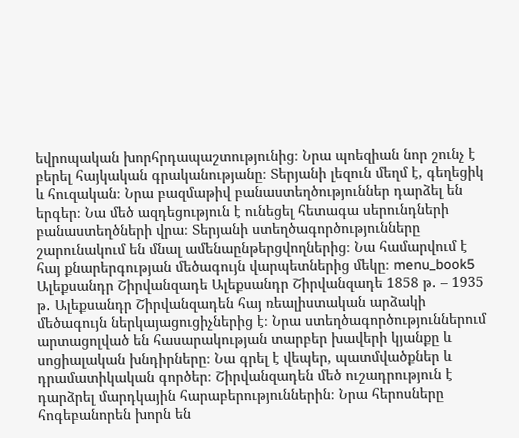եվրոպական խորհրդապաշտությունից։ Նրա պոեզիան նոր շունչ է բերել հայկական գրականությանը։ Տերյանի լեզուն մեղմ է, գեղեցիկ և հուզական։ Նրա բազմաթիվ բանաստեղծություններ դարձել են երգեր։ Նա մեծ ազդեցություն է ունեցել հետագա սերունդների բանաստեղծների վրա։ Տերյանի ստեղծագործությունները շարունակում են մնալ ամենաընթերցվողներից։ Նա համարվում է հայ քնարերգության մեծագույն վարպետներից մեկը։ menu_book5 Ալեքսանդր Շիրվանզադե Ալեքսանդր Շիրվանզադե 1858 թ․ – 1935 թ․ Ալեքսանդր Շիրվանզադեն հայ ռեալիստական արձակի մեծագույն ներկայացուցիչներից է։ Նրա ստեղծագործություններում արտացոլված են հասարակության տարբեր խավերի կյանքը և սոցիալական խնդիրները։ Նա գրել է վեպեր, պատմվածքներ և դրամատիկական գործեր։ Շիրվանզադեն մեծ ուշադրություն է դարձրել մարդկային հարաբերություններին։ Նրա հերոսները հոգեբանորեն խորն են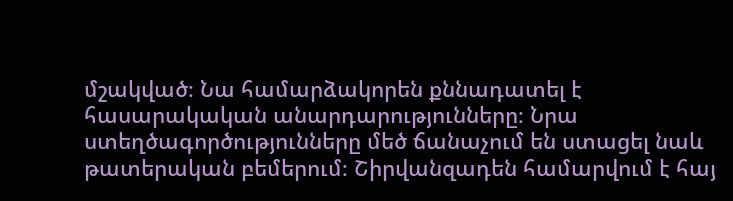մշակված։ Նա համարձակորեն քննադատել է հասարակական անարդարությունները։ Նրա ստեղծագործությունները մեծ ճանաչում են ստացել նաև թատերական բեմերում։ Շիրվանզադեն համարվում է հայ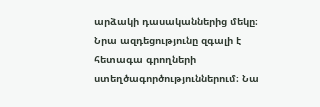արձակի դասականներից մեկը։ Նրա ազդեցությունը զգալի է հետագա գրողների ստեղծագործություններում։ Նա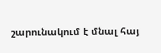շարունակում է մնալ հայ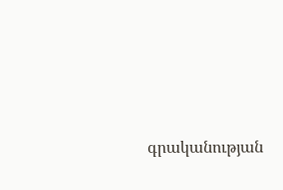գրականության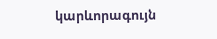կարևորագույն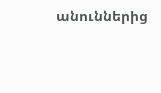անուններից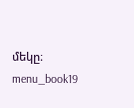մեկը։ menu_book19